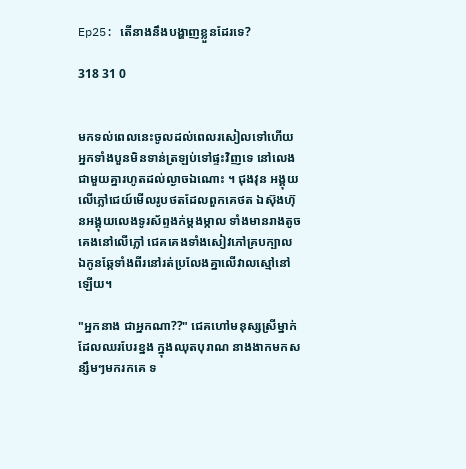Ep25: តើនាងនឹងបង្ហាញខ្លួនដែរទេ?

318 31 0


មកទល់ពេលនេះចូលដល់ពេលរសៀលទៅហើយ អ្នកទាំងបួនមិនទាន់ត្រឡប់ទៅផ្ទះវិញទេ នៅលេងជាមួយគ្នារហូតដល់ល្ងាចឯណោះ ។ ជុងវុន អង្គុយលើភ្លៅជេយ៍មើលរូបថតដែលពួកគេថត ឯស៊ុងហ៊ុនអង្គុយលេងទូរស័ព្ទងក់ម្ដងម្កាល ទាំងមានរាងតូចគេងនៅលើភ្លៅ ជេគគេងទាំងសៀវភៅគ្របក្បាល ឯកូនឆ្កែទាំងពីរនៅរត់ប្រលែងគ្នាលើវាលស្មៅនៅឡើយ។

"អ្នកនាង ជាអ្នកណា??" ជេគហៅមនុស្សស្រីម្នាក់ដែលឈរបែរខ្នង ក្នុងឈុតបុរាណ នាងងាកមកសន្សឹមៗមករកគេ ទ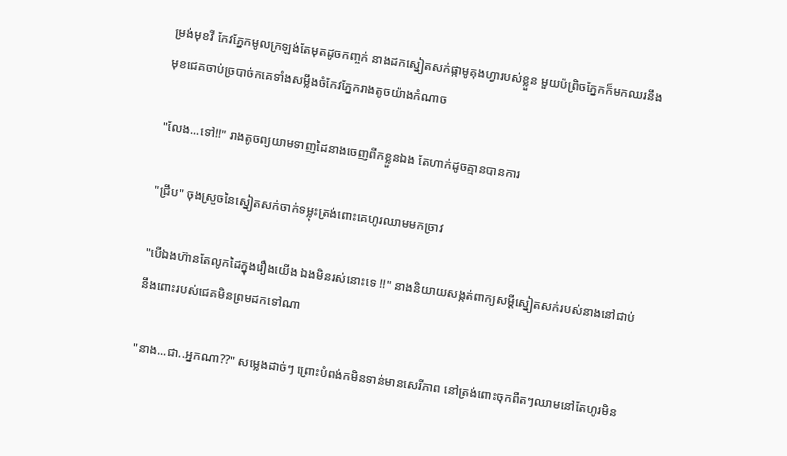ម្រង់មុខវី កែវភ្នែកមូលក្រឡង់តែមុតដូចកញ្ចក់ នាងដកស្នៀតសក់ផ្កាមូគុងហ្វារបស់ខ្លួន មួយប៉ព្រិចភ្នែកក៏មកឈរនឹងមុខជេគចាប់ច្របាច់កគេទាំងសម្លឹងចំកែវភ្នែករាងតូចយ៉ាងកំណាច

"លែង...ទៅ!!" រាងតូចព្យយាមទាញដៃនាងចេញពីកខ្លួនឯង តែហាក់ដូចគ្មានបានការ

"ជ្រឹប" ចុងស្រួចនៃស្នៀតសក់ចាក់ទម្លុះត្រង់ពោះគេហូរឈាមមកច្រាវ

"បើឯងហ៊ានតែលូកដៃក្នុងរឿងយើង ឯងមិនរស់នោះទេ !!" នាងនិយាយសង្កត់ពាក្យសម្ដីស្នៀតសក់របស់នាងនៅជាប់នឹងពោះរបស់ជេគមិនព្រមដកទៅណា

"នាង...ជា..អ្នកណា??" សម្លេងដាច់ៗ ព្រោះបំពង់កមិនទាន់មានសេរីភាព នៅត្រង់ពោះចុកពឺតៗឈាមនៅតែហូរមិន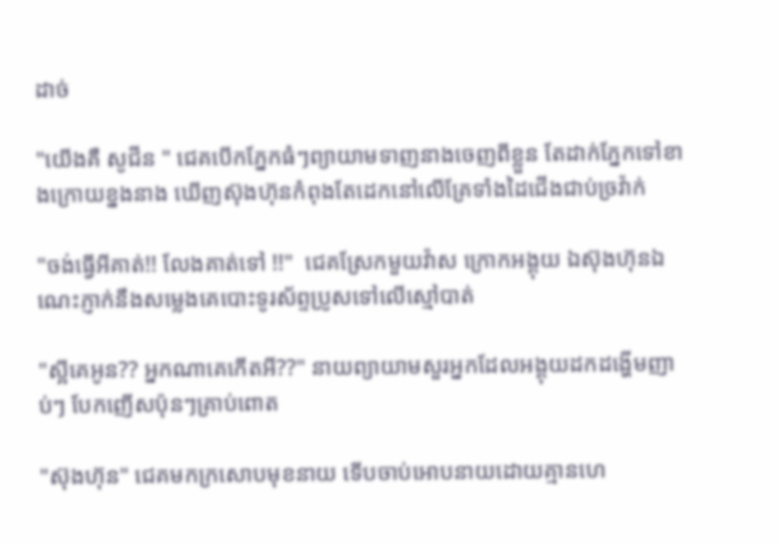ដាច់

"យើងគឺ សូជីន " ជេគបើកភ្នែកធំៗព្យាយាមទាញនាងចេញពីខ្លួន តែដាក់ភ្នែកទៅខាងក្រោយខ្នងនាង ឃើញស៊ុងហ៊ុនកំពុងតែដេកនៅលើគ្រែទាំងដៃជើងជាប់ច្រវ៉ាក់

"ចង់ធ្វើអីគាត់!! លែងគាត់ទៅ !!"  ជេគស្រែកមួយវ៉ាស ក្រោកអង្គុយ ឯស៊ុងហ៊ុនឯណេះភ្ញាក់នឹងសម្លេងគេបោះទូរស័ព្ទប្រូសទៅលើស្មៅបាត់

"ស្អីគេអូន?? អ្នកណាគេកើតអី??" នាយព្យាយាមសួរអ្នកដែលអង្គុយដកដង្ហើមញាប់ៗ បែកញើសប៉ុនៗគ្រាប់ពោត

"ស៊ុងហ៊ុន" ជេគមកក្រសោបមុខនាយ ទើបចាប់អោបនាយដោយគ្មានហេ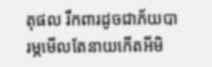តុផល រឹកពារដូចជាភ័យបារម្ភមើលតែនាយកើតអីមិ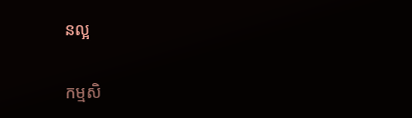នល្អ

កម្មសិ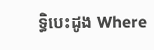ទ្ធិបេះដូង Where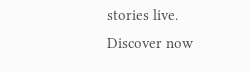stories live. Discover now